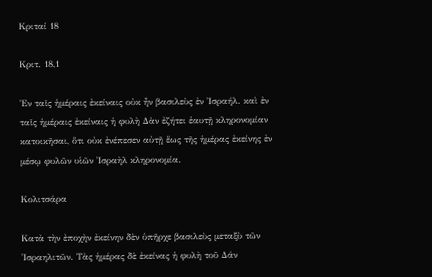Κριταί 18

Κριτ. 18,1

Ἐν ταῖς ἡμέραις ἐκείναις οὐκ ἦν βασιλεὺς ἐν Ἰσραήλ. καὶ ἐν ταῖς ἡμέραις ἐκείναις ἡ φυλὴ Δὰν ἐζήτει ἑαυτῇ κληρονομίαν κατοικῆσαι, ὅτι οὐκ ἐνέπεσεν αὐτῇ ἕως τῆς ἡμέρας ἐκείνης ἐν μέσῳ φυλῶν υἱῶν Ἰσραὴλ κληρονομία.

Κολιτσάρα

Κατὰ τὴν ἐποχὴν ἐκείνην δὲν ὑπῆρχε βασιλεὺς μεταξὺ τῶν Ἰσραηλιτῶν. Τὰς ἡμέρας δὲ ἐκείνας ἡ φυλὴ τοῦ Δάν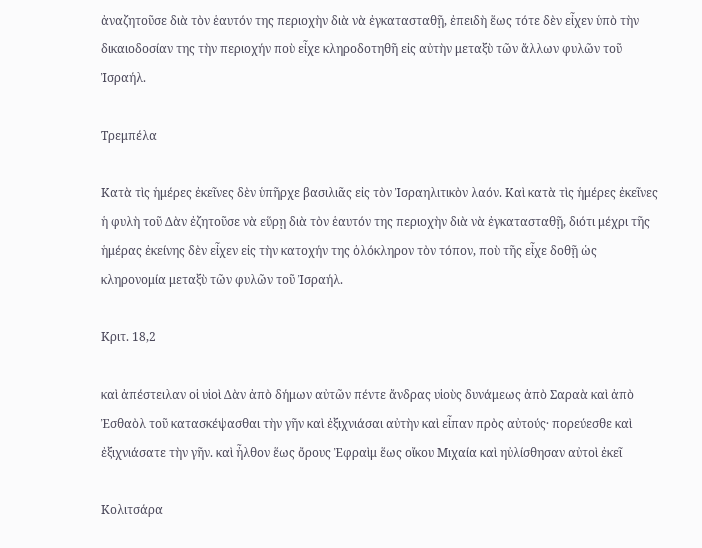ἀναζητοῦσε διὰ τὸν ἑαυτόν της περιοχὴν διὰ νὰ ἐγκατασταθῇ, ἐπειδὴ ἕως τότε δὲν εἶχεν ὑπὸ τὴν δικαιοδοσίαν της τὴν περιοχήν ποὺ εἶχε κληροδοτηθῆ εἰς αὐτὴν μεταξὺ τῶν ἄλλων φυλῶν τοῦ Ἰσραήλ.

Τρεμπέλα

Κατὰ τὶς ἡμέρες ἐκεῖνες δὲν ὑπῆρχε βασιλιᾶς εἰς τὸν Ἰσραηλιτικὸν λαόν. Καὶ κατὰ τὶς ἡμέρες ἐκεῖνες ἡ φυλὴ τοῦ Δὰν ἐζητοῦσε νὰ εὕρῃ διὰ τὸν ἑαυτόν της περιοχὴν διὰ νὰ ἐγκατασταθῇ, διότι μέχρι τῆς ἡμέρας ἐκείνης δὲν εἶχεν εἰς τὴν κατοχήν της ὁλόκληρον τὸν τόπον, ποὺ τῆς εἶχε δοθῇ ὡς κληρονομία μεταξὺ τῶν φυλῶν τοῦ Ἰσραήλ.

Κριτ. 18,2

καὶ ἀπέστειλαν οἱ υἱοὶ Δὰν ἀπὸ δήμων αὐτῶν πέντε ἄνδρας υἱοὺς δυνάμεως ἀπὸ Σαραὰ καὶ ἀπὸ Ἐσθαὸλ τοῦ κατασκέψασθαι τὴν γῆν καὶ ἐξιχνιάσαι αὐτὴν καὶ εἶπαν πρὸς αὐτούς· πορεύεσθε καὶ ἐξιχνιάσατε τὴν γῆν. καὶ ἦλθον ἕως ὄρους Ἐφραὶμ ἕως οἴκου Μιχαία καὶ ηὐλίσθησαν αὐτοὶ ἐκεῖ

Κολιτσάρα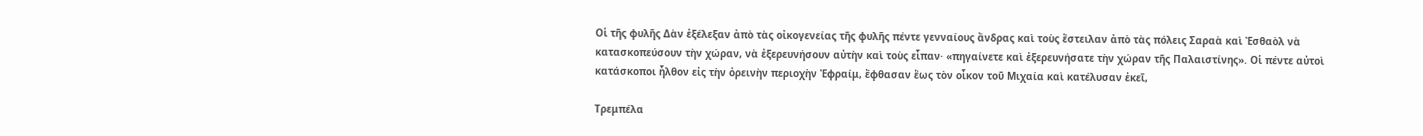Οἱ τῆς φυλῆς Δὰν ἐξέλεξαν ἀπὸ τὰς οἰκογενείας τῆς φυλῆς πέντε γενναίους ἄνδρας καὶ τοὺς ἔστειλαν ἀπὸ τὰς πόλεις Σαραὰ καὶ Ἐσθαὸλ νὰ κατασκοπεύσουν τὴν χώραν, νὰ ἐξερευνήσουν αὐτὴν καὶ τοὺς εἶπαν· «πηγαίνετε καὶ ἐξερευνήσατε τὴν χώραν τῆς Παλαιστίνης». Οἱ πέντε αὐτοὶ κατάσκοποι ἦλθον εἰς τὴν ὀρεινὴν περιοχὴν Ἐφραίμ, ἔφθασαν ἕως τὸν οἶκον τοῦ Μιχαία καὶ κατέλυσαν ἐκεῖ,

Τρεμπέλα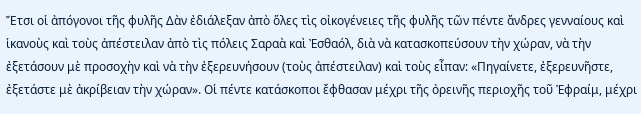Ἔτσι οἱ ἀπόγονοι τῆς φυλῆς Δὰν ἐδιάλεξαν ἀπὸ ὅλες τὶς οἰκογένειες τῆς φυλῆς τῶν πέντε ἄνδρες γενναίους καὶ ἱκανοὺς καὶ τοὺς ἀπέστειλαν ἀπὸ τὶς πόλεις Σαραὰ καὶ Ἐσθαόλ, διὰ νὰ κατασκοπεύσουν τὴν χώραν, νὰ τὴν ἐξετάσουν μὲ προσοχὴν καὶ νὰ τὴν ἐξερευνήσουν (τοὺς ἀπέστειλαν) καὶ τοὺς εἶπαν: «Πηγαίνετε, ἐξερευνῆστε, ἐξετάστε μὲ ἀκρίβειαν τὴν χώραν». Οἱ πέντε κατάσκοποι ἔφθασαν μέχρι τῆς ὀρεινῆς περιοχῆς τοῦ Ἐφραίμ, μέχρι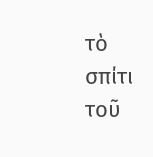τὸ σπίτι τοῦ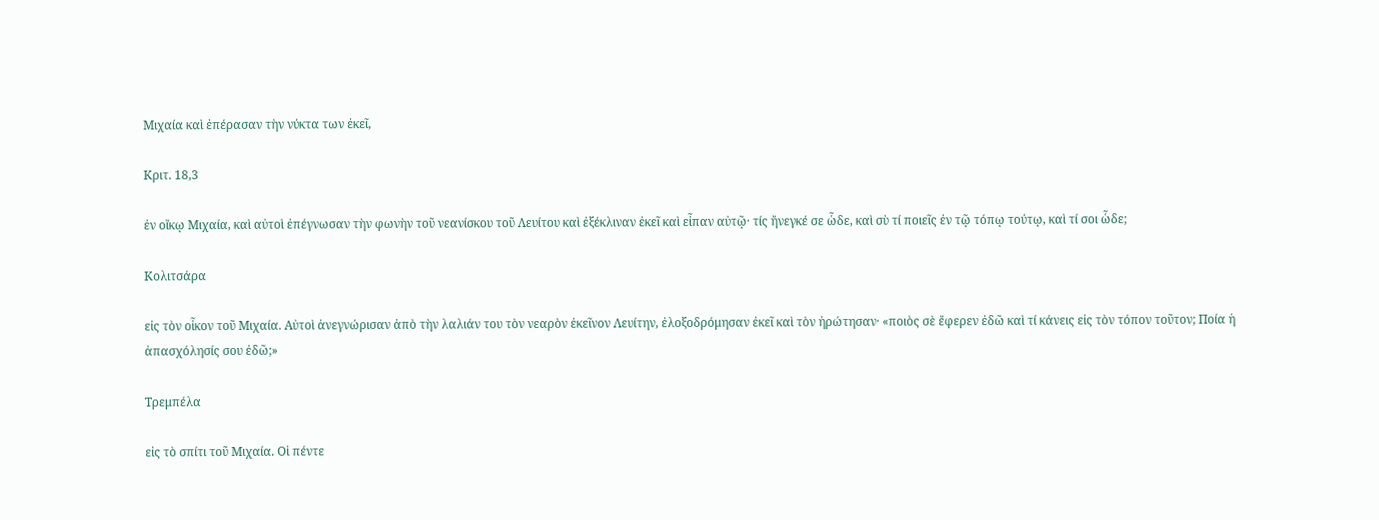Μιχαία καὶ ἐπέρασαν τὴν νύκτα των ἐκεῖ,

Κριτ. 18,3

ἐν οἴκῳ Μιχαία, καὶ αὐτοὶ ἐπέγνωσαν τὴν φωνὴν τοῦ νεανίσκου τοῦ Λευίτου καὶ ἐξέκλιναν ἐκεῖ καὶ εἶπαν αὐτῷ· τίς ἤνεγκέ σε ὧδε, καὶ σὺ τί ποιεῖς ἐν τῷ τόπῳ τούτῳ, καὶ τί σοι ὧδε;

Κολιτσάρα

εἰς τὸν οἶκον τοῦ Μιχαία. Αὐτοὶ ἀνεγνώρισαν ἀπὸ τὴν λαλιάν του τὸν νεαρὸν ἐκεῖνον Λευίτην, ἐλοξοδρόμησαν ἐκεῖ καὶ τὸν ἠρώτησαν· «ποιὸς σὲ ἔφερεν ἐδῶ καὶ τί κάνεις εἰς τὸν τόπον τοῦτον; Ποία ἡ ἀπασχόλησίς σου ἐδῶ;»

Τρεμπέλα

εἰς τὸ σπίτι τοῦ Μιχαία. Οἱ πέντε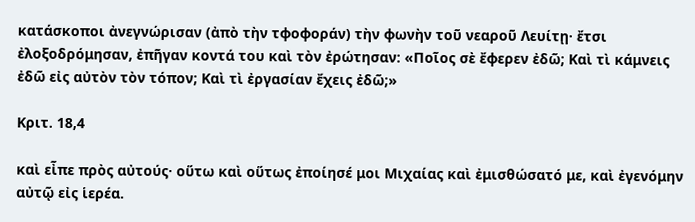κατάσκοποι ἀνεγνώρισαν (ἀπὸ τὴν τφοφοράν) τὴν φωνὴν τοῦ νεαροῦ Λευίτῃ· ἔτσι ἐλοξοδρόμησαν, ἐπῆγαν κοντά του καὶ τὸν ἐρώτησαν: «Ποῖος σὲ ἔφερεν ἐδῶ; Καὶ τὶ κάμνεις ἐδῶ εἰς αὐτὸν τὸν τόπον; Καὶ τὶ ἐργασίαν ἔχεις ἐδῶ;»

Κριτ. 18,4

καὶ εἶπε πρὸς αὐτούς· οὕτω καὶ οὕτως ἐποίησέ μοι Μιχαίας καὶ ἐμισθώσατό με, καὶ ἐγενόμην αὐτῷ εἰς ἱερέα.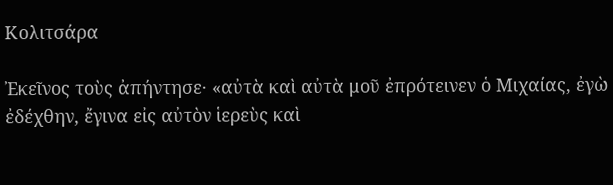Κολιτσάρα

Ἐκεῖνος τοὺς ἀπήντησε· «αὐτὰ καὶ αὐτὰ μοῦ ἐπρότεινεν ὁ Μιχαίας, ἐγὼ ἐδέχθην, ἔγινα εἰς αὐτὸν ἱερεὺς καὶ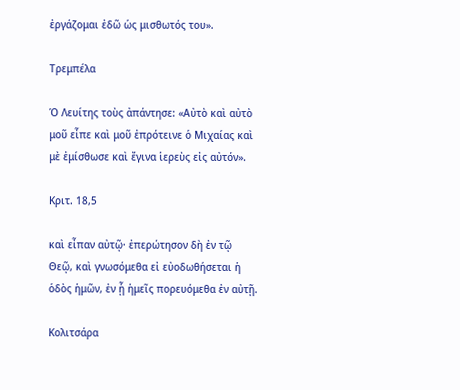ἐργάζομαι ἐδῶ ὡς μισθωτός του».

Τρεμπέλα

Ὁ Λευίτης τοὺς ἀπάντησε: «Αὐτὸ καὶ αὐτὸ μοῦ εἶπε καὶ μοῦ ἐπρότεινε ὁ Μιχαίας καὶ μὲ ἐμίσθωσε καὶ ἔγινα ἱερεὺς εἰς αὐτόν».

Κριτ. 18,5

καὶ εἶπαν αὐτῷ· ἐπερώτησον δὴ ἐν τῷ Θεῷ, καὶ γνωσόμεθα εἰ εὐοδωθήσεται ἡ ὁδὸς ἡμῶν, ἐν ᾗ ἡμεῖς πορευόμεθα ἐν αὐτῇ.

Κολιτσάρα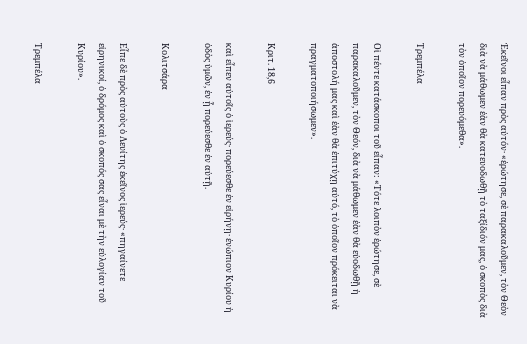Ἐκεῖνοι εἶπαν πρὸς αὐτόν· «ἐρώτησε, σὲ παρακαλοῦμεν, τὸν Θεὸν διὰ νὰ μάθωμεν ἐὰν θὰ κατευοδωθῇ τὸ ταξίδιόν μας, ὁ σκοπὸς διὰ τὸν ὁποῖον πορευόμεθα».

Τρεμπέλα

Οἱ πέντε κατάσκοποι τοῦ εἶπαν: «Τότε λοιπὸν ἐρώτησε, σὲ παρακαλοῦμεν, τὸν Θεόν, διὰ νὰ μάθωμεν ἐὰν θὰ εὐοδωθῇ ἡ ἀποστολή μας καὶ ἐὰν θὰ ἐπιτύχῃ αὐτό, τὸ ὁποῖον πρόκειται νὰ πραγματοποιήσωμεν».

Κριτ. 18,6

καὶ εἶπεν αὐτοῖς ὁ ἱερεύς· πορεύεσθε ἐν εἰρήνῃ· ἐνώπιον Κυρίου ἡ ὁδὸς ὑμῶν, ἐν ᾗ πορεύεσθε ἐν αὐτῇ.

Κολιτσάρα

Εἶπε δὲ πρὸς αὐτοὺς ὁ Λευίτης ἐκεῖνος ἱερεύς· «πηγαίνετε εἰρηνικοί, ὁ δρόμος καὶ ὁ σκοπός σας εἶναι μὲ τὴν εὐλογίαν τοῦ Κυρίου».

Τρεμπέλα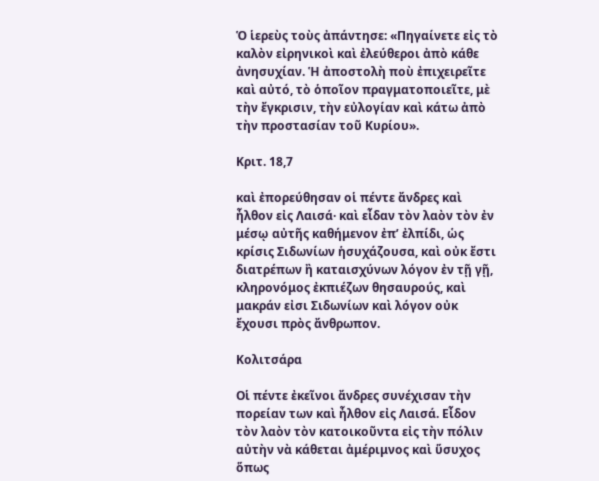Ὁ ἱερεὺς τοὺς ἀπάντησε: «Πηγαίνετε εἰς τὸ καλὸν εἰρηνικοὶ καὶ ἐλεύθεροι ἀπὸ κάθε ἀνησυχίαν. Ἡ ἀποστολὴ ποὺ ἐπιχειρεῖτε καὶ αὐτό, τὸ ὁποῖον πραγματοποιεῖτε, μὲ τὴν ἔγκρισιν, τὴν εὐλογίαν καὶ κάτω ἀπὸ τὴν προστασίαν τοῦ Κυρίου».

Κριτ. 18,7

καὶ ἐπορεύθησαν οἱ πέντε ἄνδρες καὶ ἦλθον εἰς Λαισά· καὶ εἶδαν τὸν λαὸν τὸν ἐν μέσῳ αὐτῆς καθήμενον ἐπ’ ἐλπίδι, ὡς κρίσις Σιδωνίων ἡσυχάζουσα, καὶ οὐκ ἔστι διατρέπων ἢ καταισχύνων λόγον ἐν τῇ γῇ, κληρονόμος ἐκπιέζων θησαυρούς, καὶ μακράν εἰσι Σιδωνίων καὶ λόγον οὐκ ἔχουσι πρὸς ἄνθρωπον.

Κολιτσάρα

Οἱ πέντε ἐκεῖνοι ἄνδρες συνέχισαν τὴν πορείαν των καὶ ἦλθον εἰς Λαισά. Εἶδον τὸν λαὸν τὸν κατοικοῦντα εἰς τὴν πόλιν αὐτὴν νὰ κάθεται ἀμέριμνος καὶ ὕσυχος ὅπως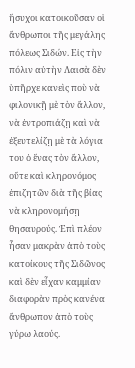ἥσυχοι κατοικοῦσαν οἱ ἄνθρωποι τῆς μεγάλης πόλεως Σιδών. Εἰς τὴν πόλιν αὐτὴν Λαισὰ δὲν ὑπῆρχε κανεὶς ποὺ νὰ φιλονικῇ μὲ τὸν ἄλλον, νὰ ἐντροπιάζῃ καὶ νὰ ἐξευτελίζῃ μὲ τὰ λόγια του ὁ ἕνας τὸν ἄλλον, οὔτε καὶ κληρονόμος ἐπιζητῶν διὰ τῆς βίας νὰ κληρονομήσῃ θησαυρούς. Ἐπὶ πλέον ἦσαν μακρὰν ἀπὸ τοὺς κατοίκους τῆς Σιδῶνος καὶ δὲν εἶχαν καμμίαν διαφορὰν πρὸς κανένα ἄνθρωπον ἀπὸ τοὺς γύρω λαούς.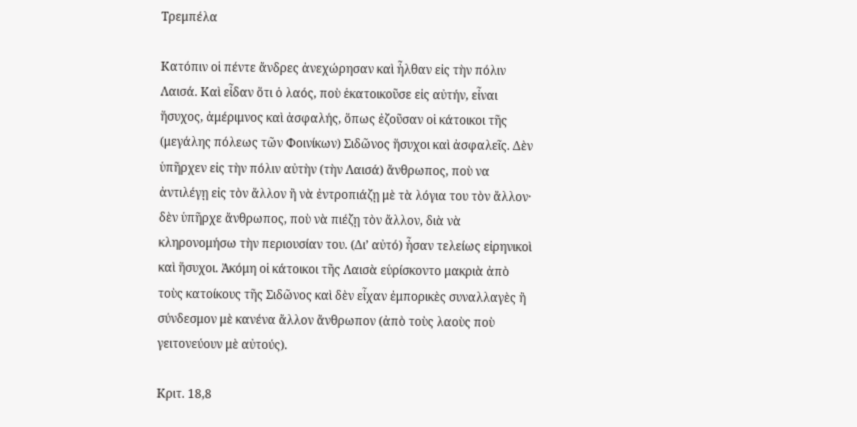Τρεμπέλα

Κατόπιν οἱ πέντε ἄνδρες ἀνεχώρησαν καὶ ἦλθαν εἰς τὴν πόλιν Λαισά. Καὶ εἶδαν ὅτι ὁ λαός, ποὺ ἑκατοικοῦσε εἰς αὐτήν, εἶναι ἥσυχος, ἀμέριμνος καὶ ἀσφαλής, ὅπως ἐζοῦσαν οἱ κάτοικοι τῆς (μεγάλης πόλεως τῶν Φοινίκων) Σιδῶνος ἥσυχοι καὶ ἀσφαλεῖς. Δὲν ὑπῆρχεν εἰς τὴν πόλιν αὐτὴν (τὴν Λαισά) ἄνθρωπος, ποὺ να ἀντιλέγῃ εἰς τὸν ἄλλον ἢ νὰ ἐντροπιάζῃ μὲ τὰ λόγια του τὸν ἄλλον· δὲν ὑπῆρχε ἄνθρωπος, ποὺ νὰ πιέζῃ τὸν ἄλλον, διὰ νὰ κληρονομήσω τὴν περιουσίαν του. (Δι’ αὐτό) ἦσαν τελείως εἰρηνικοὶ καὶ ἥσυχοι. Ἀκόμη οἱ κάτοικοι τῆς Λαισὰ εὑρίσκοντο μακριὰ ἀπὸ τοὺς κατοίκους τῆς Σιδῶνος καὶ δὲν εἶχαν ἐμπορικὲς συναλλαγὲς ἢ σύνδεσμον μὲ κανένα ἄλλον ἄνθρωπον (ἀπὸ τοὺς λαοὺς ποὺ γειτονεύουν μὲ αὐτούς).

Κριτ. 18,8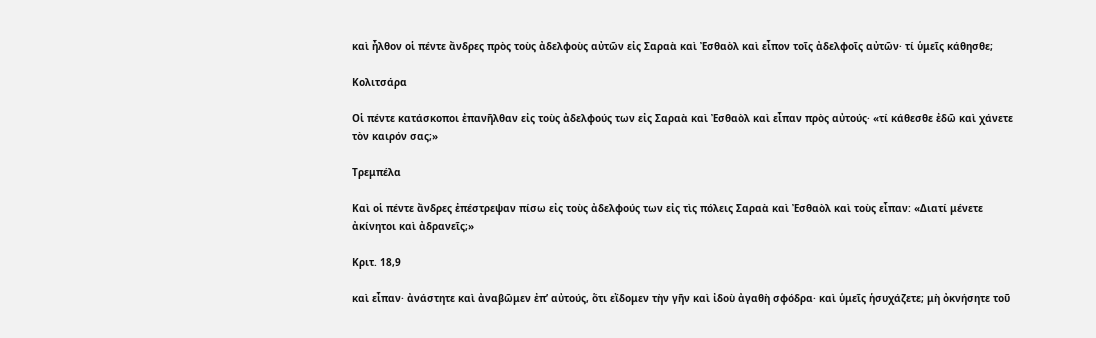καὶ ἦλθον οἱ πέντε ἄνδρες πρὸς τοὺς ἀδελφοὺς αὐτῶν εἰς Σαραὰ καὶ Ἐσθαὸλ καὶ εἶπον τοῖς ἀδελφοῖς αὐτῶν· τί ὑμεῖς κάθησθε;

Κολιτσάρα

Οἱ πέντε κατάσκοποι ἐπανῆλθαν εἰς τοὺς ἀδελφούς των εἰς Σαραὰ καὶ Ἐσθαὸλ καὶ εἶπαν πρὸς αὐτούς· «τί κάθεσθε ἐδῶ καὶ χάνετε τὸν καιρόν σας;»

Τρεμπέλα

Καὶ οἱ πέντε ἄνδρες ἐπέστρεψαν πίσω εἰς τοὺς ἀδελφούς των εἰς τὶς πόλεις Σαραὰ καὶ Ἐσθαὸλ καὶ τοὺς εἶπαν: «Διατί μένετε ἀκίνητοι καὶ ἀδρανεῖς;»

Κριτ. 18,9

καὶ εἶπαν· ἀνάστητε καὶ ἀναβῶμεν ἐπ’ αὐτούς, ὅτι εἴδομεν τὴν γῆν καὶ ἰδοὺ ἀγαθὴ σφόδρα· καὶ ὑμεῖς ἡσυχάζετε; μὴ ὀκνήσητε τοῦ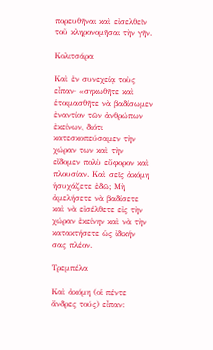πορευθῆναι καὶ εἰσελθεῖν τοῦ κληρονομῆσαι τὴν γῆν.

Κολιτσάρα

Καὶ ἐν συνεχείᾳ τοὺς εἶπαν· «σηκωθῆτε καὶ ἑτοιμασθῆτε νὰ βαδίσωμεν ἐναντίον τῶν ἀνθρώπων ἐκείνων, διότι κατεσκοπεύσαμεν τὴν χώραν των καὶ τὴν εἴδομεν πολὺ εὔφορον καὶ πλουσίαν. Καὶ σεῖς ἀκόμη ἡσυχάζετε ἐδῶ; Μὴ ἀμελήσετε νὰ βαδίσετε καὶ νὰ εἰσέλθετε εἰς τὴν χώραν ἐκείνην καὶ νὰ τὴν κατακτήσετε ὡς ἰδικήν σας πλέον.

Τρεμπέλα

Καὶ ἀκόμη (οἱ πέντε ἄνδρες τούς) εἶπαν: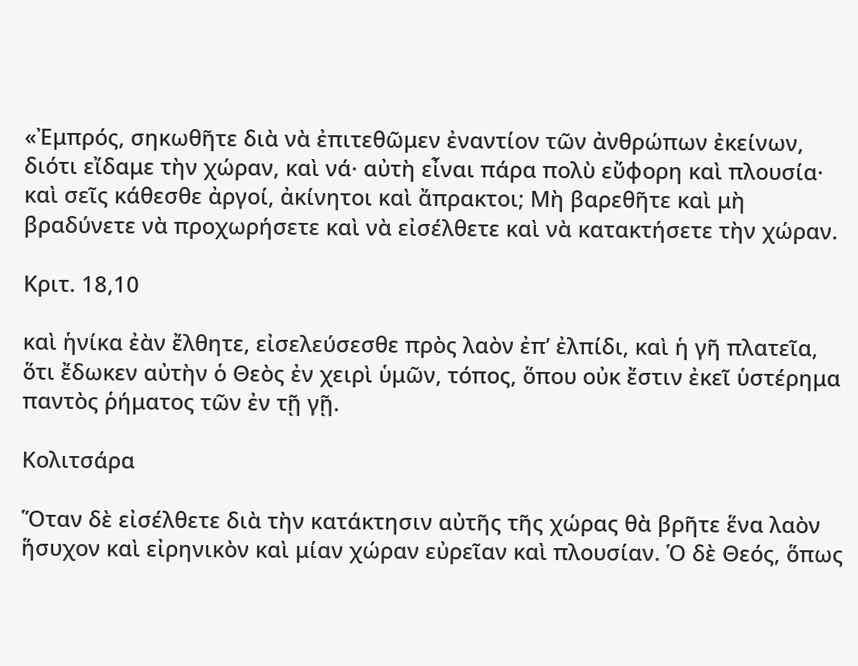«Ἐμπρός, σηκωθῆτε διὰ νὰ ἐπιτεθῶμεν ἐναντίον τῶν ἀνθρώπων ἐκείνων, διότι εἴδαμε τὴν χώραν, καὶ νά· αὐτὴ εἶναι πάρα πολὺ εὔφορη καὶ πλουσία· καὶ σεῖς κάθεσθε ἀργοί, ἀκίνητοι καὶ ἄπρακτοι; Μὴ βαρεθῆτε καὶ μὴ βραδύνετε νὰ προχωρήσετε καὶ νὰ εἰσέλθετε καὶ νὰ κατακτήσετε τὴν χώραν.

Κριτ. 18,10

καὶ ἡνίκα ἐὰν ἔλθητε, εἰσελεύσεσθε πρὸς λαὸν ἐπ’ ἐλπίδι, καὶ ἡ γῆ πλατεῖα, ὅτι ἔδωκεν αὐτὴν ὁ Θεὸς ἐν χειρὶ ὑμῶν, τόπος, ὅπου οὐκ ἔστιν ἐκεῖ ὑστέρημα παντὸς ῥήματος τῶν ἐν τῇ γῇ.

Κολιτσάρα

Ὅταν δὲ εἰσέλθετε διὰ τὴν κατάκτησιν αὐτῆς τῆς χώρας θὰ βρῆτε ἕνα λαὸν ἥσυχον καὶ εἰρηνικὸν καὶ μίαν χώραν εὐρεῖαν καὶ πλουσίαν. Ὁ δὲ Θεός, ὅπως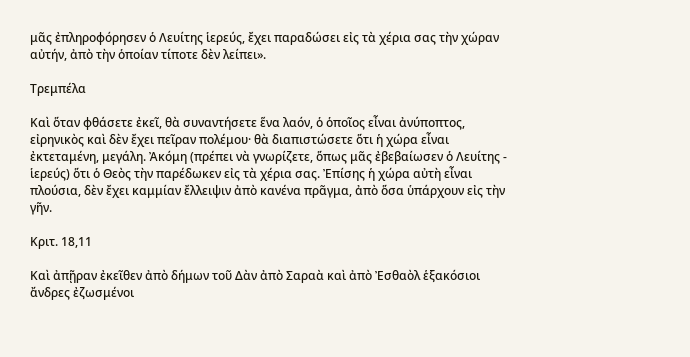μᾶς ἐπληροφόρησεν ὁ Λευίτης ἱερεύς, ἔχει παραδώσει εἰς τὰ χέρια σας τὴν χώραν αὐτήν, ἀπὸ τὴν ὁποίαν τίποτε δὲν λείπει».

Τρεμπέλα

Καὶ ὅταν φθάσετε ἐκεῖ, θὰ συναντήσετε ἕνα λαόν, ὁ ὁποῖος εἶναι ἀνύποπτος, εἰρηνικὸς καὶ δὲν ἔχει πεῖραν πολέμου· θὰ διαπιστώσετε ὅτι ἡ χώρα εἶναι ἐκτεταμένη, μεγάλη. Ἀκόμη (πρέπει νὰ γνωρίζετε, ὅπως μᾶς ἐβεβαίωσεν ὁ Λευίτης - ἱερεύς) ὅτι ὁ Θεὸς τὴν παρέδωκεν εἰς τὰ χέρια σας. Ἐπίσης ἡ χώρα αὐτὴ εἶναι πλούσια, δὲν ἔχει καμμίαν ἔλλειψιν ἀπὸ κανένα πρᾶγμα, ἀπὸ ὅσα ὑπάρχουν εἰς τὴν γῆν.

Κριτ. 18,11

Καὶ ἀπῇραν ἐκεῖθεν ἀπὸ δήμων τοῦ Δὰν ἀπὸ Σαραὰ καὶ ἀπὸ Ἐσθαὸλ ἑξακόσιοι ἄνδρες ἐζωσμένοι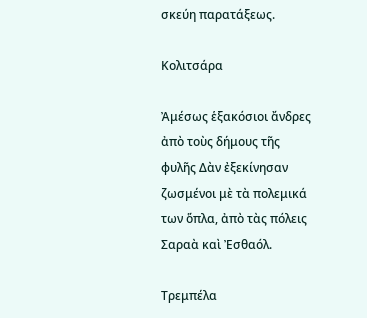σκεύη παρατάξεως.

Κολιτσάρα

Ἀμέσως ἑξακόσιοι ἄνδρες ἀπὸ τοὺς δήμους τῆς φυλῆς Δὰν ἐξεκίνησαν ζωσμένοι μὲ τὰ πολεμικά των ὅπλα, ἀπὸ τὰς πόλεις Σαραὰ καὶ Ἐσθαόλ.

Τρεμπέλα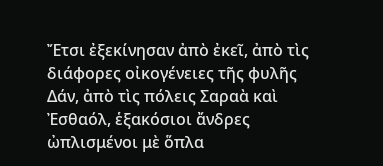Ἔτσι ἐξεκίνησαν ἀπὸ ἐκεῖ, ἀπὸ τὶς διάφορες οἰκογένειες τῆς φυλῆς Δάν, ἀπὸ τὶς πόλεις Σαραὰ καὶ Ἐσθαόλ, ἑξακόσιοι ἄνδρες ὠπλισμένοι μὲ ὅπλα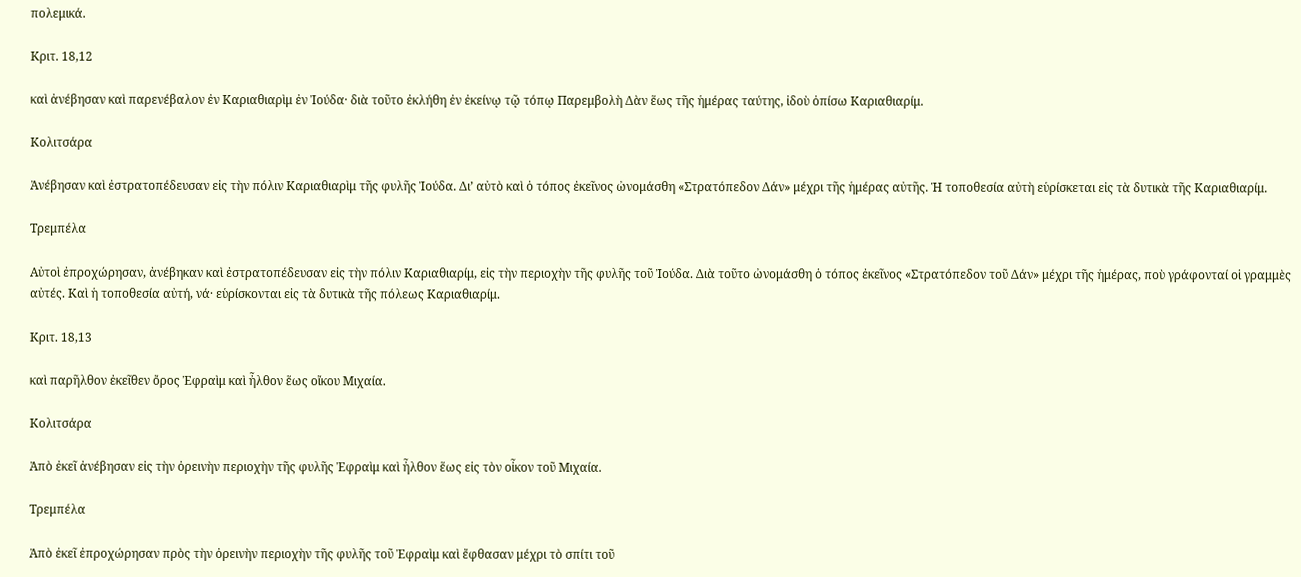πολεμικά.

Κριτ. 18,12

καὶ ἀνέβησαν καὶ παρενέβαλον ἐν Καριαθιαρὶμ ἐν Ἰούδα· διὰ τοῦτο ἐκλήθη ἐν ἐκείνῳ τῷ τόπῳ Παρεμβολὴ Δὰν ἕως τῆς ἡμέρας ταύτης, ἰδοὺ ὀπίσω Καριαθιαρίμ.

Κολιτσάρα

Ἀνέβησαν καὶ ἐστρατοπέδευσαν εἰς τὴν πόλιν Καριαθιαρὶμ τῆς φυλῆς Ἰούδα. Δι’ αὐτὸ καὶ ὁ τόπος ἐκεῖνος ὠνομάσθη «Στρατόπεδον Δάν» μέχρι τῆς ἡμέρας αὐτῆς. Ἡ τοποθεσία αὐτὴ εὑρίσκεται εἰς τὰ δυτικὰ τῆς Καριαθιαρίμ.

Τρεμπέλα

Αὐτοὶ ἐπροχώρησαν, ἀνέβηκαν καὶ ἐστρατοπέδευσαν εἰς τὴν πόλιν Καριαθιαρίμ, εἰς τὴν περιοχὴν τῆς φυλῆς τοῦ Ἰούδα. Διὰ τοῦτο ὠνομάσθη ὁ τόπος ἐκεῖνος «Στρατόπεδον τοῦ Δάν» μέχρι τῆς ἡμέρας, ποὺ γράφονταί οἱ γραμμὲς αὐτές. Καὶ ἡ τοποθεσία αὐτή, νά· εὑρίσκονται εἰς τὰ δυτικὰ τῆς πόλεως Καριαθιαρίμ.

Κριτ. 18,13

καὶ παρῆλθον ἐκεῖθεν ὄρος Ἐφραὶμ καὶ ἦλθον ἕως οἴκου Μιχαία.

Κολιτσάρα

Ἀπὸ ἐκεῖ ἀνέβησαν εἰς τὴν ὀρεινὴν περιοχὴν τῆς φυλῆς Ἐφραὶμ καὶ ἦλθον ἕως εἰς τὸν οἶκον τοῦ Μιχαία.

Τρεμπέλα

Ἀπὸ ἐκεῖ ἐπροχώρησαν πρὸς τὴν ὀρεινὴν περιοχὴν τῆς φυλῆς τοῦ Ἐφραὶμ καὶ ἔφθασαν μέχρι τὸ σπίτι τοῦ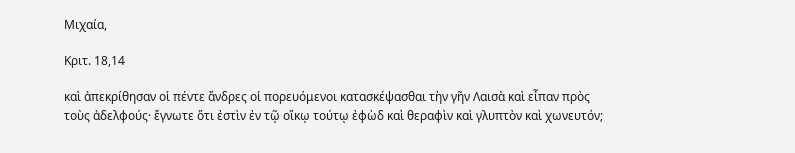Μιχαία,

Κριτ. 18,14

καὶ ἀπεκρίθησαν οἱ πέντε ἄνδρες οἱ πορευόμενοι κατασκέψασθαι τὴν γῆν Λαισὰ καὶ εἶπαν πρὸς τοὺς ἀδελφούς· ἔγνωτε ὅτι ἐστὶν ἐν τῷ οἴκῳ τούτῳ ἐφὼδ καὶ θεραφὶν καὶ γλυπτὸν καὶ χωνευτόν;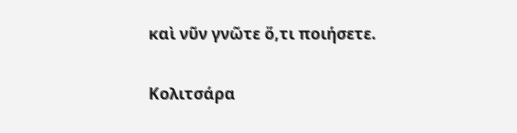καὶ νῦν γνῶτε ὅ,τι ποιήσετε.

Κολιτσάρα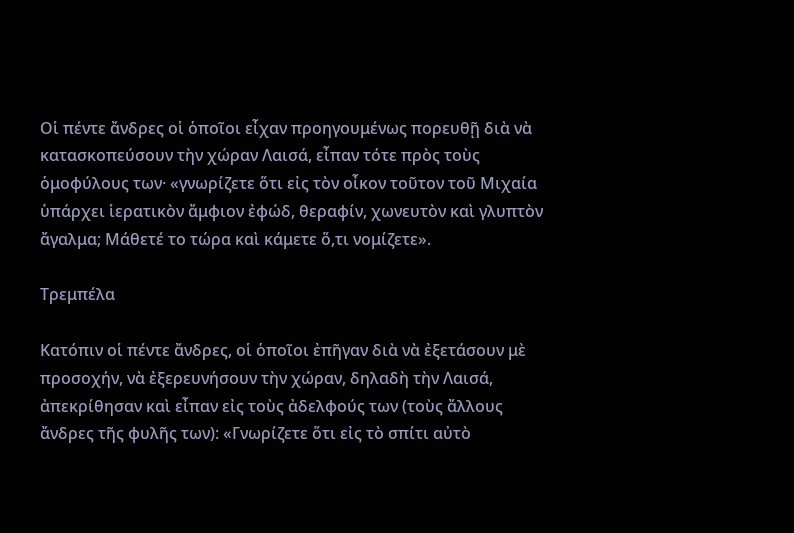Οἱ πέντε ἄνδρες οἱ ὁποῖοι εἶχαν προηγουμένως πορευθῇ διὰ νὰ κατασκοπεύσουν τὴν χώραν Λαισά, εἶπαν τότε πρὸς τοὺς ὁμοφύλους των· «γνωρίζετε ὅτι εἰς τὸν οἶκον τοῦτον τοῦ Μιχαία ὑπάρχει ἱερατικὸν ἄμφιον ἐφώδ, θεραφίν, χωνευτὸν καὶ γλυπτὸν ἄγαλμα; Μάθετέ το τώρα καὶ κάμετε ὅ,τι νομίζετε».

Τρεμπέλα

Κατόπιν οἱ πέντε ἄνδρες, οἱ ὁποῖοι ἐπῆγαν διὰ νὰ ἐξετάσουν μὲ προσοχήν, νὰ ἐξερευνήσουν τὴν χώραν, δηλαδὴ τὴν Λαισά, ἀπεκρίθησαν καὶ εἶπαν εἰς τοὺς ἀδελφούς των (τοὺς ἄλλους ἄνδρες τῆς φυλῆς των): «Γνωρίζετε ὅτι εἰς τὸ σπίτι αὐτὸ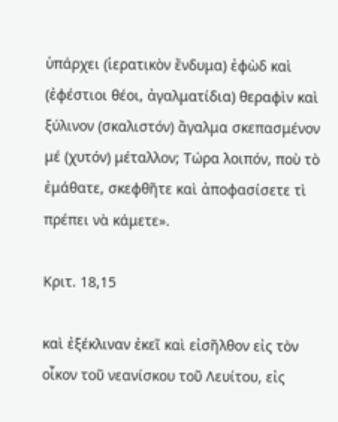ὑπάρχει (ἱερατικὸν ἔνδυμα) ἐφὼδ καὶ (ἐφέστιοι θέοι, ἀγαλματίδια) θεραφὶν καὶ ξύλινον (σκαλιστόν) ἄγαλμα σκεπασμένον μέ (χυτόν) μέταλλον; Τώρα λοιπόν, ποὺ τὸ ἐμάθατε, σκεφθῆτε καὶ ἀποφασίσετε τὶ πρέπει νὰ κάμετε».

Κριτ. 18,15

καὶ ἐξέκλιναν ἐκεῖ καὶ εἰσῆλθον εἰς τὸν οἶκον τοῦ νεανίσκου τοῦ Λευίτου, εἰς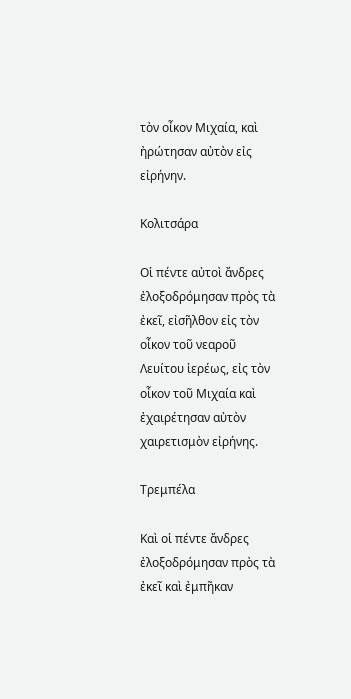τὸν οἶκον Μιχαία, καὶ ἠρώτησαν αὐτὸν εἰς εἰρήνην.

Κολιτσάρα

Οἱ πέντε αὐτοὶ ἄνδρες ἐλοξοδρόμησαν πρὸς τὰ ἐκεῖ, εἰσῆλθον εἰς τὸν οἶκον τοῦ νεαροῦ Λευίτου ἱερέως, εἰς τὸν οἶκον τοῦ Μιχαία καὶ ἐχαιρέτησαν αὐτὸν χαιρετισμὸν εἰρήνης.

Τρεμπέλα

Καὶ οἱ πέντε ἄνδρες ἐλοξοδρόμησαν πρὸς τὰ ἐκεῖ καὶ ἐμπῆκαν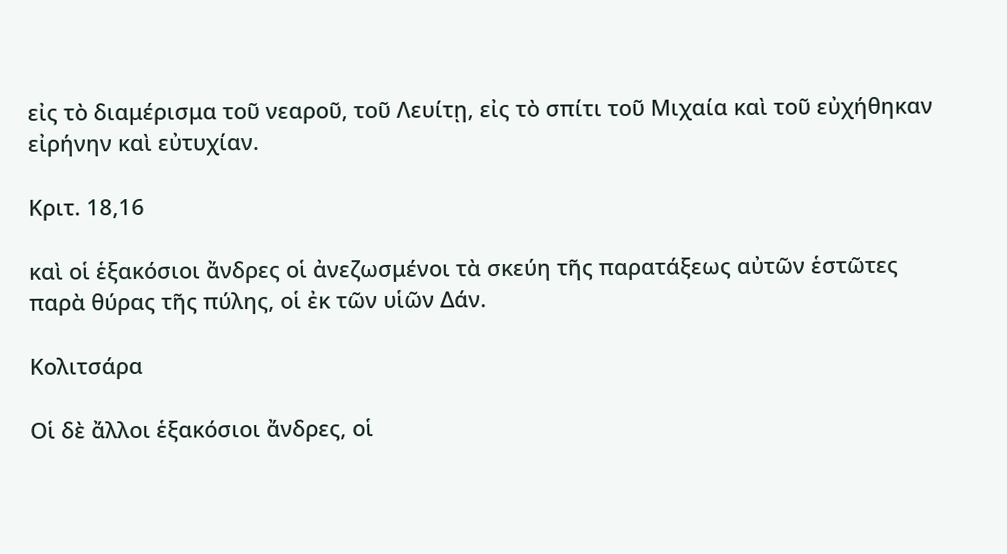εἰς τὸ διαμέρισμα τοῦ νεαροῦ, τοῦ Λευίτῃ, εἰς τὸ σπίτι τοῦ Μιχαία καὶ τοῦ εὐχήθηκαν εἰρήνην καὶ εὐτυχίαν.

Κριτ. 18,16

καὶ οἱ ἑξακόσιοι ἄνδρες οἱ ἀνεζωσμένοι τὰ σκεύη τῆς παρατάξεως αὐτῶν ἑστῶτες παρὰ θύρας τῆς πύλης, οἱ ἐκ τῶν υἱῶν Δάν.

Κολιτσάρα

Οἱ δὲ ἄλλοι ἑξακόσιοι ἄνδρες, οἱ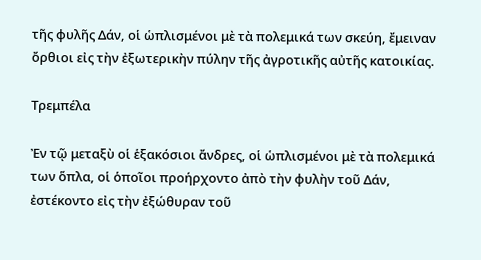τῆς φυλῆς Δάν, οἱ ὡπλισμένοι μὲ τὰ πολεμικά των σκεύη, ἔμειναν ὄρθιοι εἰς τὴν ἐξωτερικὴν πύλην τῆς ἀγροτικῆς αὐτῆς κατοικίας.

Τρεμπέλα

Ἐν τῷ μεταξὺ οἱ ἑξακόσιοι ἄνδρες, οἱ ὡπλισμένοι μὲ τὰ πολεμικά των ὅπλα, οἱ ὁποῖοι προήρχοντο ἀπὸ τὴν φυλὴν τοῦ Δάν, ἐστέκοντο εἰς τὴν ἐξώθυραν τοῦ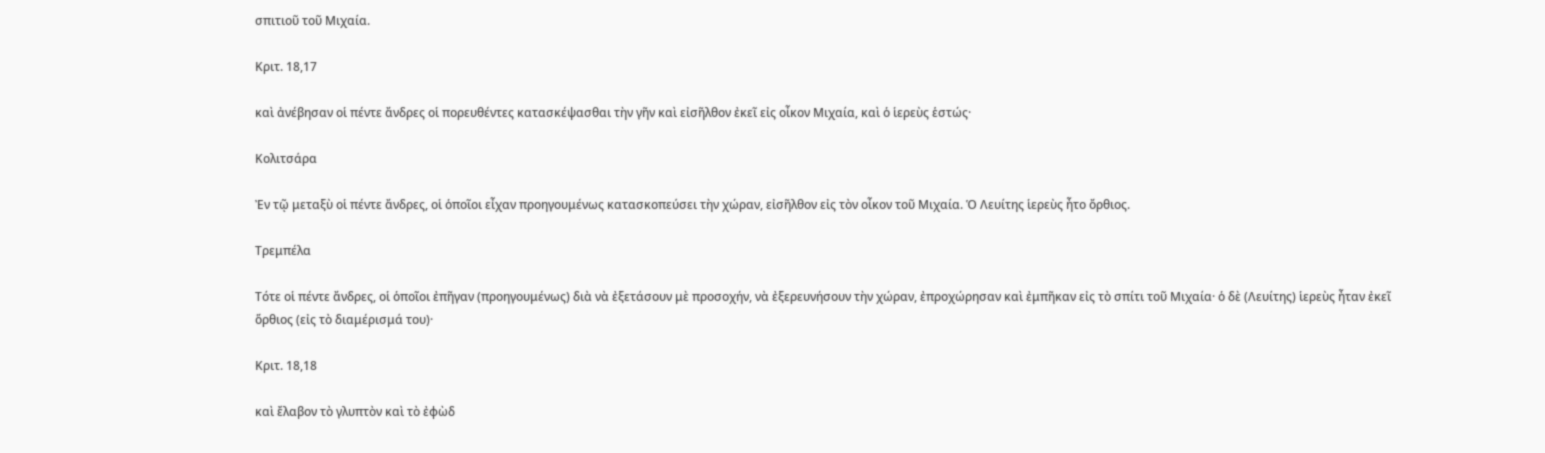σπιτιοῦ τοῦ Μιχαία.

Κριτ. 18,17

καὶ ἀνέβησαν οἱ πέντε ἄνδρες οἱ πορευθέντες κατασκέψασθαι τὴν γῆν καὶ εἰσῆλθον ἐκεῖ εἰς οἶκον Μιχαία, καὶ ὁ ἱερεὺς ἑστώς·

Κολιτσάρα

Ἐν τῷ μεταξὺ οἱ πέντε ἄνδρες, οἱ ὁποῖοι εἶχαν προηγουμένως κατασκοπεύσει τὴν χώραν, εἰσῆλθον εἰς τὸν οἶκον τοῦ Μιχαία. Ὁ Λευίτης ἱερεὺς ἦτο ὄρθιος.

Τρεμπέλα

Τότε οἱ πέντε ἄνδρες, οἱ ὁποῖοι ἐπῆγαν (προηγουμένως) διὰ νὰ ἐξετάσουν μὲ προσοχήν, νὰ ἐξερευνήσουν τὴν χώραν, ἐπροχώρησαν καὶ ἐμπῆκαν εἰς τὸ σπίτι τοῦ Μιχαία· ὁ δὲ (Λευίτης) ἱερεὺς ἦταν ἐκεῖ ὅρθιος (εἰς τὸ διαμέρισμά του)·

Κριτ. 18,18

καὶ ἔλαβον τὸ γλυπτὸν καὶ τὸ ἐφὼδ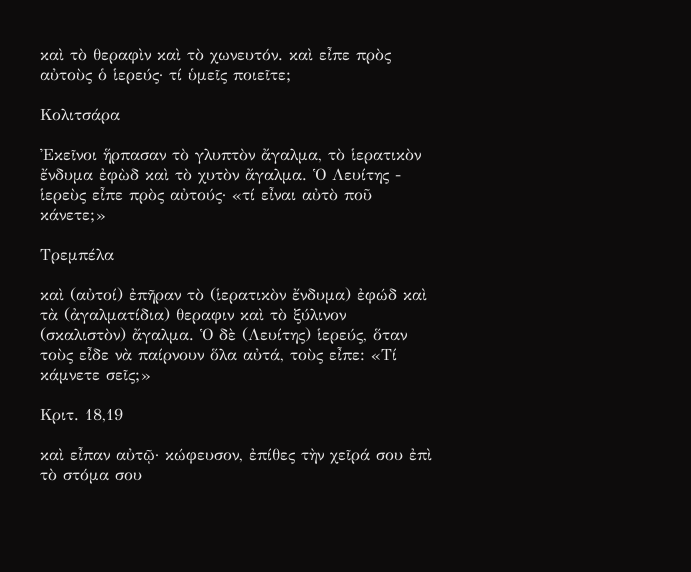καὶ τὸ θεραφὶν καὶ τὸ χωνευτόν. καὶ εἶπε πρὸς αὐτοὺς ὁ ἱερεύς· τί ὑμεῖς ποιεῖτε;

Κολιτσάρα

Ἐκεῖνοι ἥρπασαν τὸ γλυπτὸν ἄγαλμα, τὸ ἱερατικὸν ἔνδυμα ἐφὼδ καὶ τὸ χυτὸν ἄγαλμα. Ὁ Λευίτης - ἱερεὺς εἶπε πρὸς αὐτούς· «τί εἶναι αὐτὸ ποῦ κάνετε;»

Τρεμπέλα

καὶ (αὐτοί) ἐπῆραν τὸ (ἱερατικὸν ἔνδυμα) ἐφώδ καὶ τὰ (ἀγαλματίδια) θεραφιν καὶ τὸ ξύλινον (σκαλιστὸν) ἄγαλμα. Ὁ δὲ (Λευίτης) ἱερεύς, ὅταν τοὺς εἶδε νὰ παίρνουν ὅλα αὐτά, τοὺς εἶπε: «Τί κάμνετε σεῖς;»

Κριτ. 18,19

καὶ εἶπαν αὐτῷ· κώφευσον, ἐπίθες τὴν χεῖρά σου ἐπὶ τὸ στόμα σου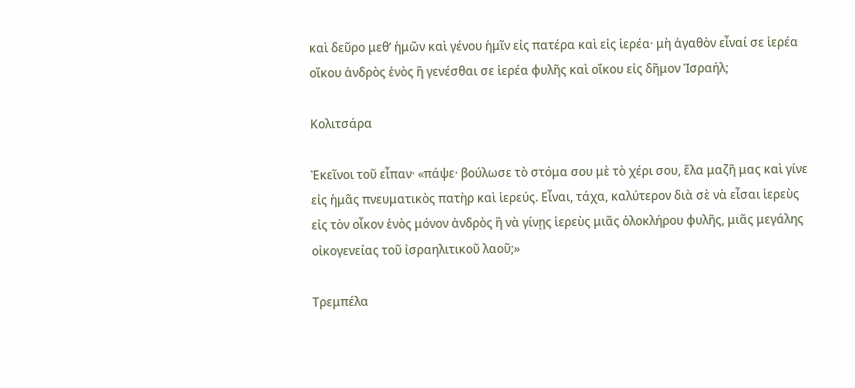καὶ δεῦρο μεθ’ ἡμῶν καὶ γένου ἡμῖν εἰς πατέρα καὶ εἰς ἱερέα· μὴ ἀγαθὸν εἶναί σε ἱερέα οἴκου ἀνδρὸς ἑνὸς ἢ γενέσθαι σε ἱερέα φυλῆς καὶ οἴκου εἰς δῆμον Ἰσραήλ;

Κολιτσάρα

Ἐκεῖνοι τοῦ εἶπαν· «πάψε· βούλωσε τὸ στόμα σου μὲ τὸ χέρι σου, ἔλα μαζῆ μας καὶ γίνε εἰς ἡμᾶς πνευματικὸς πατὴρ καὶ ἱερεύς. Εἶναι, τάχα, καλύτερον διὰ σὲ νὰ εἶσαι ἱερεὺς εἰς τὸν οἶκον ἑνὸς μόνον ἀνδρὸς ἢ νὰ γίνῃς ἱερεὺς μιᾶς ὁλοκλήρου φυλῆς, μιᾶς μεγάλης οἰκογενείας τοῦ ἰσραηλιτικοῦ λαοῦ;»

Τρεμπέλα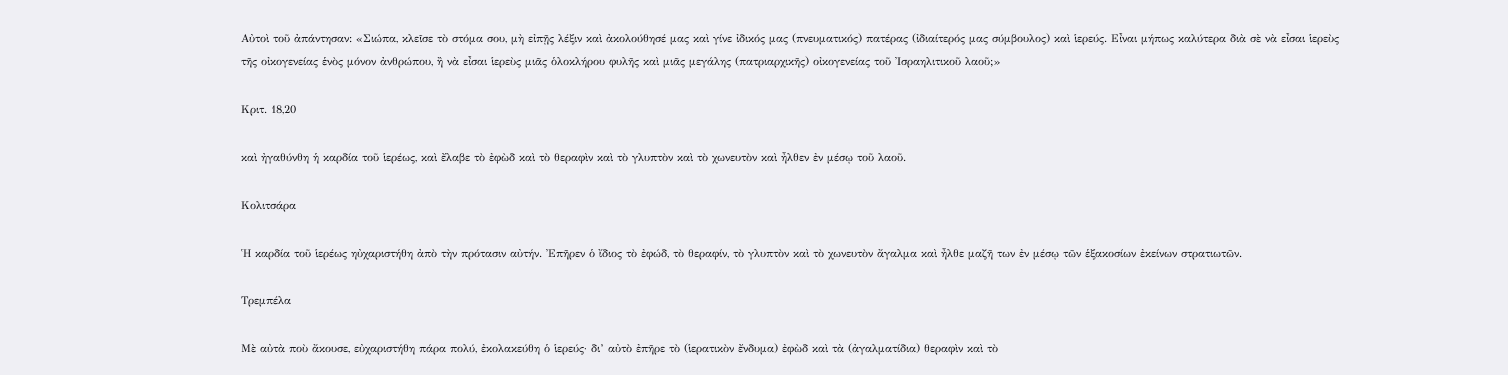Αὐτοὶ τοῦ ἀπάντησαν: «Σιώπα, κλεῖσε τὸ στόμα σου, μὴ εἰπῇς λέξιν καὶ ἀκολούθησέ μας καὶ γίνε ἰδικός μας (πνευματικός) πατέρας (ἰδιαίτερός μας σύμβουλος) καὶ ἱερεύς. Εἶναι μήπως καλύτερα διὰ σὲ νὰ εἶσαι ἱερεὺς τῆς οἰκογενείας ἑνὸς μόνον ἀνθρώπου, ἢ νὰ εἶσαι ἱερεὺς μιᾶς ὁλοκλήρου φυλῆς καὶ μιᾶς μεγάλης (πατριαρχικῆς) οἰκογενείας τοῦ Ἰσραηλιτικοῦ λαοῦ;»

Κριτ. 18,20

καὶ ἠγαθύνθη ἡ καρδία τοῦ ἱερέως, καὶ ἔλαβε τὸ ἐφὼδ καὶ τὸ θεραφὶν καὶ τὸ γλυπτὸν καὶ τὸ χωνευτὸν καὶ ἦλθεν ἐν μέσῳ τοῦ λαοῦ.

Κολιτσάρα

Ἡ καρδία τοῦ ἱερέως ηὐχαριστήθη ἀπὸ τὴν πρότασιν αὐτήν. Ἐπῆρεν ὁ ἴδιος τὸ ἐφώδ, τὸ θεραφίν, τὸ γλυπτὸν καὶ τὸ χωνευτὸν ἄγαλμα καὶ ἦλθε μαζῆ των ἐν μέσῳ τῶν ἑξακοσίων ἐκείνων στρατιωτῶν.

Τρεμπέλα

Μὲ αὐτὰ ποὺ ἄκουσε, εὐχαριστήθη πάρα πολύ, ἐκολακεύθη ὁ ἱερεύς· δι’ αὐτὸ ἐπῆρε τὸ (ἱερατικὸν ἔνδυμα) ἐφὼδ καὶ τὰ (ἀγαλματίδια) θεραφὶν καὶ τὸ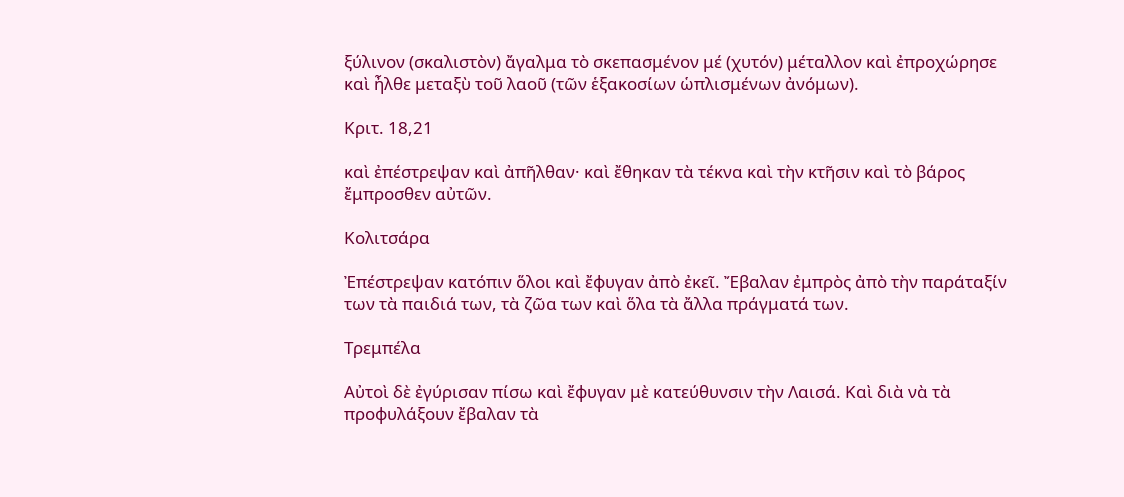ξύλινον (σκαλιστὸν) ἄγαλμα τὸ σκεπασμένον μέ (χυτόν) μέταλλον καὶ ἐπροχώρησε καὶ ἦλθε μεταξὺ τοῦ λαοῦ (τῶν ἑξακοσίων ὡπλισμένων ἀνόμων).

Κριτ. 18,21

καὶ ἐπέστρεψαν καὶ ἀπῆλθαν· καὶ ἔθηκαν τὰ τέκνα καὶ τὴν κτῆσιν καὶ τὸ βάρος ἔμπροσθεν αὐτῶν.

Κολιτσάρα

Ἐπέστρεψαν κατόπιν ὅλοι καὶ ἔφυγαν ἀπὸ ἐκεῖ. Ἔβαλαν ἐμπρὸς ἀπὸ τὴν παράταξίν των τὰ παιδιά των, τὰ ζῶα των καὶ ὅλα τὰ ἄλλα πράγματά των.

Τρεμπέλα

Αὐτοὶ δὲ ἐγύρισαν πίσω καὶ ἔφυγαν μὲ κατεύθυνσιν τὴν Λαισά. Καὶ διὰ νὰ τὰ προφυλάξουν ἔβαλαν τὰ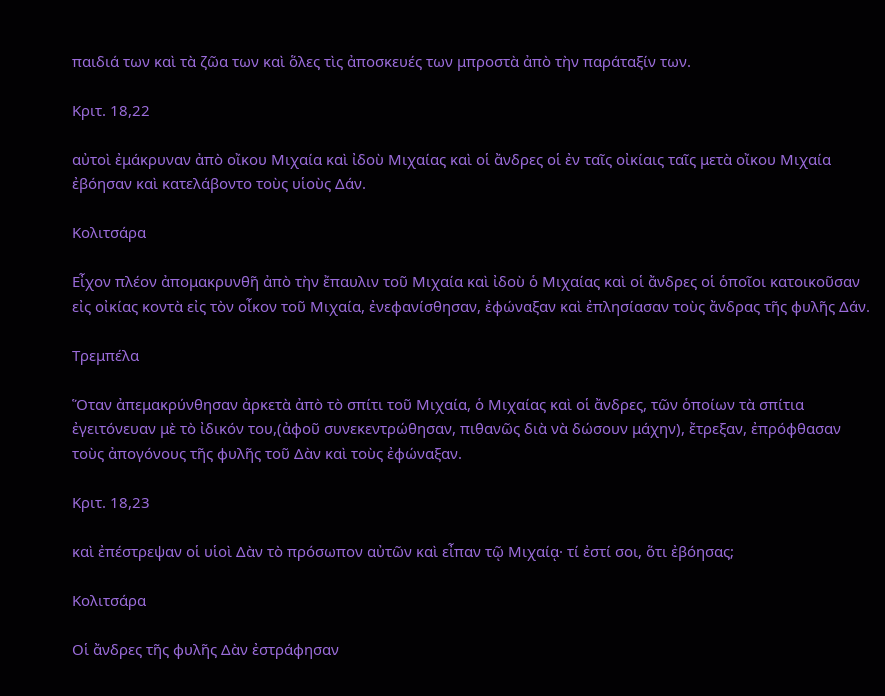παιδιά των καὶ τὰ ζῶα των καὶ ὅλες τὶς ἀποσκευές των μπροστὰ ἀπὸ τὴν παράταξίν των.

Κριτ. 18,22

αὐτοὶ ἐμάκρυναν ἀπὸ οἴκου Μιχαία καὶ ἰδοὺ Μιχαίας καὶ οἱ ἄνδρες οἱ ἐν ταῖς οἰκίαις ταῖς μετὰ οἴκου Μιχαία ἐβόησαν καὶ κατελάβοντο τοὺς υἱοὺς Δάν.

Κολιτσάρα

Εἶχον πλέον ἀπομακρυνθῆ ἀπὸ τὴν ἔπαυλιν τοῦ Μιχαία καὶ ἰδοὺ ὁ Μιχαίας καὶ οἱ ἄνδρες οἱ ὁποῖοι κατοικοῦσαν εἰς οἰκίας κοντὰ εἰς τὸν οἶκον τοῦ Μιχαία, ἐνεφανίσθησαν, ἐφώναξαν καὶ ἐπλησίασαν τοὺς ἄνδρας τῆς φυλῆς Δάν.

Τρεμπέλα

Ὅταν ἀπεμακρύνθησαν ἀρκετὰ ἀπὸ τὸ σπίτι τοῦ Μιχαία, ὁ Μιχαίας καὶ οἱ ἄνδρες, τῶν ὁποίων τὰ σπίτια ἐγειτόνευαν μὲ τὸ ἰδικόν του,(ἀφοῦ συνεκεντρώθησαν, πιθανῶς διὰ νὰ δώσουν μάχην), ἔτρεξαν, ἐπρόφθασαν τοὺς ἀπογόνους τῆς φυλῆς τοῦ Δὰν καὶ τοὺς ἐφώναξαν.

Κριτ. 18,23

καὶ ἐπέστρεψαν οἱ υἱοὶ Δὰν τὸ πρόσωπον αὐτῶν καὶ εἶπαν τῷ Μιχαίᾳ· τί ἐστί σοι, ὅτι ἐβόησας;

Κολιτσάρα

Οἱ ἄνδρες τῆς φυλῆς Δὰν ἐστράφησαν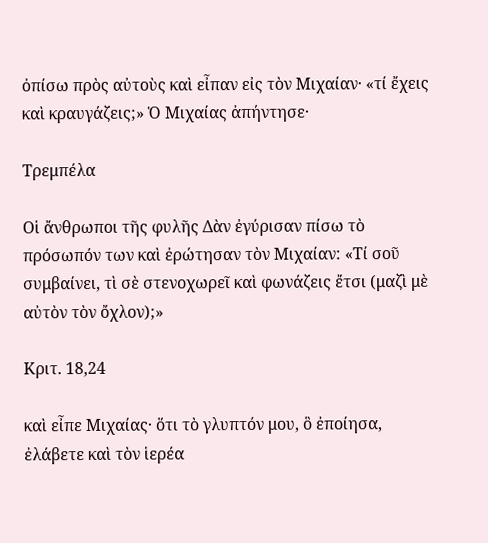ὀπίσω πρὸς αὐτοὺς καὶ εἶπαν εἰς τὸν Μιχαίαν· «τί ἔχεις καὶ κραυγάζεις;» Ὁ Μιχαίας ἀπήντησε·

Τρεμπέλα

Οἱ ἄνθρωποι τῆς φυλῆς Δὰν ἐγύρισαν πίσω τὸ πρόσωπόν των καὶ ἐρώτησαν τὸν Μιχαίαν: «Τί σοῦ συμβαίνει, τὶ σὲ στενοχωρεῖ καὶ φωνάζεις ἔτσι (μαζὶ μὲ αὐτὸν τὸν ὄχλον);»

Κριτ. 18,24

καὶ εἶπε Μιχαίας· ὅτι τὸ γλυπτόν μου, ὃ ἐποίησα, ἐλάβετε καὶ τὸν ἱερέα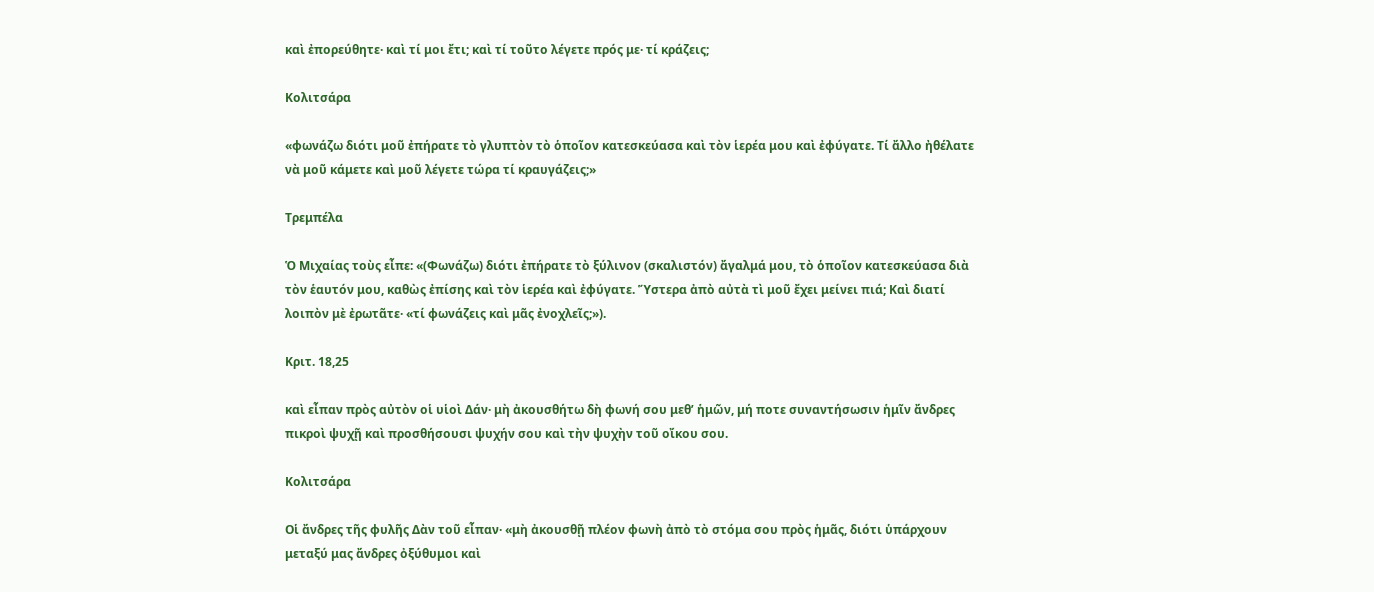καὶ ἐπορεύθητε· καὶ τί μοι ἔτι; καὶ τί τοῦτο λέγετε πρός με· τί κράζεις;

Κολιτσάρα

«φωνάζω διότι μοῦ ἐπήρατε τὸ γλυπτὸν τὸ ὁποῖον κατεσκεύασα καὶ τὸν ἱερέα μου καὶ ἐφύγατε. Τί ἄλλο ἠθέλατε νὰ μοῦ κάμετε καὶ μοῦ λέγετε τώρα τί κραυγάζεις;»

Τρεμπέλα

Ὁ Μιχαίας τοὺς εἶπε: «(Φωνάζω) διότι ἐπήρατε τὸ ξύλινον (σκαλιστόν) ἄγαλμά μου, τὸ ὁποῖον κατεσκεύασα διὰ τὸν ἑαυτόν μου, καθὼς ἐπίσης καὶ τὸν ἱερέα καὶ ἐφύγατε. Ὕστερα ἀπὸ αὐτὰ τὶ μοῦ ἔχει μείνει πιά; Καὶ διατί λοιπὸν μὲ ἐρωτᾶτε· «τί φωνάζεις καὶ μᾶς ἐνοχλεῖς;»).

Κριτ. 18,25

καὶ εἶπαν πρὸς αὐτὸν οἱ υἱοὶ Δάν· μὴ ἀκουσθήτω δὴ φωνή σου μεθ’ ἡμῶν, μή ποτε συναντήσωσιν ἡμῖν ἄνδρες πικροὶ ψυχῇ καὶ προσθήσουσι ψυχήν σου καὶ τὴν ψυχὴν τοῦ οἴκου σου.

Κολιτσάρα

Οἱ ἄνδρες τῆς φυλῆς Δὰν τοῦ εἶπαν· «μὴ ἀκουσθῇ πλέον φωνὴ ἀπὸ τὸ στόμα σου πρὸς ἡμᾶς, διότι ὑπάρχουν μεταξύ μας ἄνδρες ὀξύθυμοι καὶ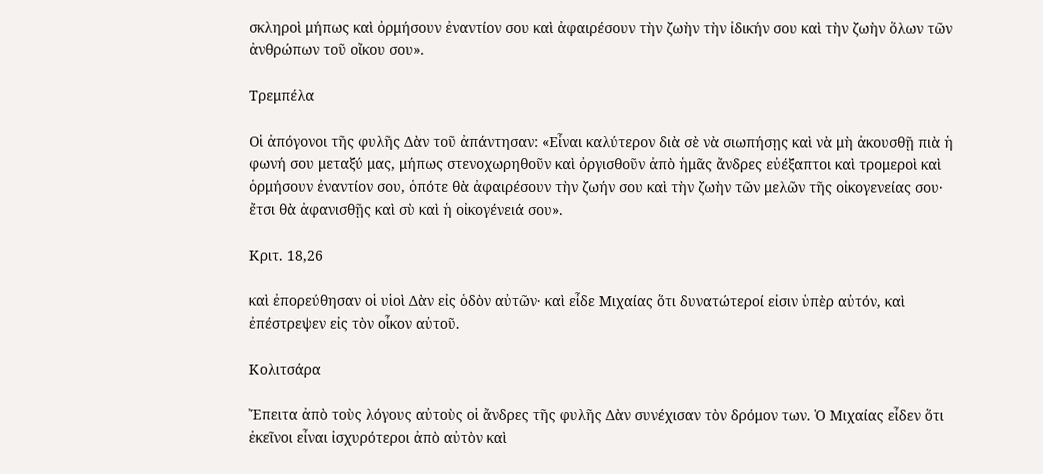σκληροὶ μήπως καὶ ὀρμήσουν ἐναντίον σου καὶ ἀφαιρέσουν τὴν ζωὴν τὴν ἰδικήν σου καὶ τὴν ζωὴν ὅλων τῶν ἀνθρώπων τοῦ οἴκου σου».

Τρεμπέλα

Οἱ ἀπόγονοι τῆς φυλῆς Δὰν τοῦ ἀπάντησαν: «Εἶναι καλύτερον διὰ σὲ νὰ σιωπήσῃς καὶ νὰ μὴ ἀκουσθῇ πιὰ ἡ φωνή σου μεταξύ μας, μήπως στενοχωρηθοῦν καὶ ὀργισθοῦν ἀπὸ ἡμᾶς ἄνδρες εὐέξαπτοι καὶ τρομεροὶ καὶ ὁρμήσουν ἐναντίον σου, ὁπότε θὰ ἀφαιρέσουν τὴν ζωήν σου καὶ τὴν ζωὴν τῶν μελῶν τῆς οἰκογενείας σου· ἔτσι θὰ ἀφανισθῇς καὶ σὺ καὶ ἡ οἰκογένειά σου».

Κριτ. 18,26

καὶ ἐπορεύθησαν οἱ υἱοὶ Δὰν εἰς ὁδὸν αὐτῶν· καὶ εἶδε Μιχαίας ὅτι δυνατώτεροί εἰσιν ὑπὲρ αὐτόν, καὶ ἐπέστρεψεν εἰς τὸν οἶκον αὐτοῦ.

Κολιτσάρα

Ἔπειτα ἀπὸ τοὺς λόγους αὐτοὺς οἱ ἄνδρες τῆς φυλῆς Δὰν συνέχισαν τὸν δρόμον των. Ὁ Μιχαίας εἶδεν ὅτι ἐκεῖνοι εἶναι ἰσχυρότεροι ἀπὸ αὐτὸν καὶ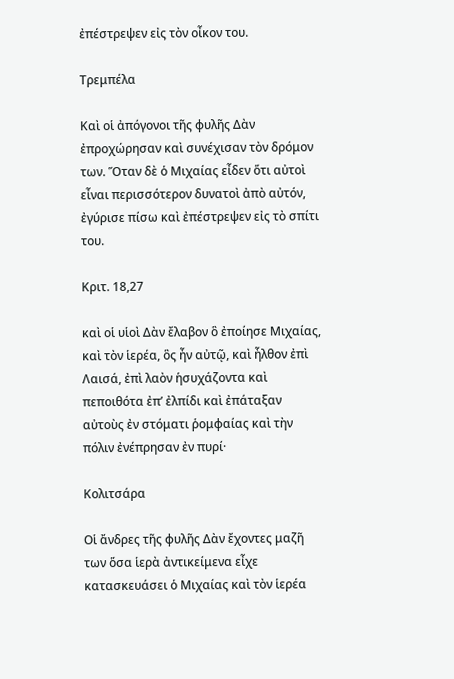ἐπέστρεψεν εἰς τὸν οἶκον του.

Τρεμπέλα

Καὶ οἱ ἀπόγονοι τῆς φυλῆς Δὰν ἐπροχώρησαν καὶ συνέχισαν τὸν δρόμον των. Ὅταν δὲ ὁ Μιχαίας εἶδεν ὅτι αὐτοὶ εἶναι περισσότερον δυνατοὶ ἀπὸ αὐτόν, ἐγύρισε πίσω καὶ ἐπέστρεψεν εἰς τὸ σπίτι του.

Κριτ. 18,27

καὶ οἱ υἱοὶ Δὰν ἔλαβον ὃ ἐποίησε Μιχαίας, καὶ τὸν ἱερέα, ὃς ἦν αὐτῷ, καὶ ἦλθον ἐπὶ Λαισά, ἐπὶ λαὸν ἡσυχάζοντα καὶ πεποιθότα ἐπ’ ἐλπίδι καὶ ἐπάταξαν αὐτοὺς ἐν στόματι ῥομφαίας καὶ τὴν πόλιν ἐνέπρησαν ἐν πυρί·

Κολιτσάρα

Οἱ ἄνδρες τῆς φυλῆς Δὰν ἔχοντες μαζῆ των ὅσα ἱερὰ ἀντικείμενα εἶχε κατασκευάσει ὁ Μιχαίας καὶ τὸν ἱερέα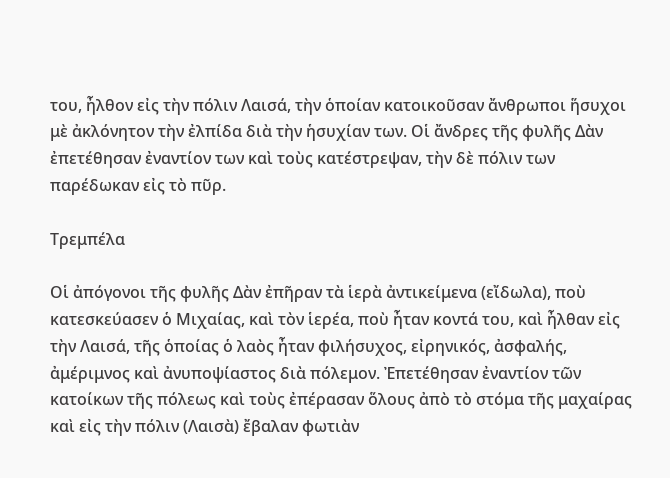του, ἦλθον εἰς τὴν πόλιν Λαισά, τὴν ὁποίαν κατοικοῦσαν ἄνθρωποι ἥσυχοι μὲ ἀκλόνητον τὴν ἐλπίδα διὰ τὴν ἡσυχίαν των. Οἱ ἄνδρες τῆς φυλῆς Δὰν ἐπετέθησαν ἐναντίον των καὶ τοὺς κατέστρεψαν, τὴν δὲ πόλιν των παρέδωκαν εἰς τὸ πῦρ.

Τρεμπέλα

Οἱ ἀπόγονοι τῆς φυλῆς Δὰν ἐπῆραν τὰ ἱερὰ ἀντικείμενα (εἴδωλα), ποὺ κατεσκεύασεν ὁ Μιχαίας, καὶ τὸν ἱερέα, ποὺ ἦταν κοντά του, καὶ ἦλθαν εἰς τὴν Λαισά, τῆς ὁποίας ὁ λαὸς ἦταν φιλήσυχος, εἰρηνικός, ἀσφαλής, ἀμέριμνος καὶ ἀνυποψίαστος διὰ πόλεμον. Ἐπετέθησαν ἐναντίον τῶν κατοίκων τῆς πόλεως καὶ τοὺς ἐπέρασαν ὅλους ἀπὸ τὸ στόμα τῆς μαχαίρας καὶ εἰς τὴν πόλιν (Λαισὰ) ἔβαλαν φωτιὰν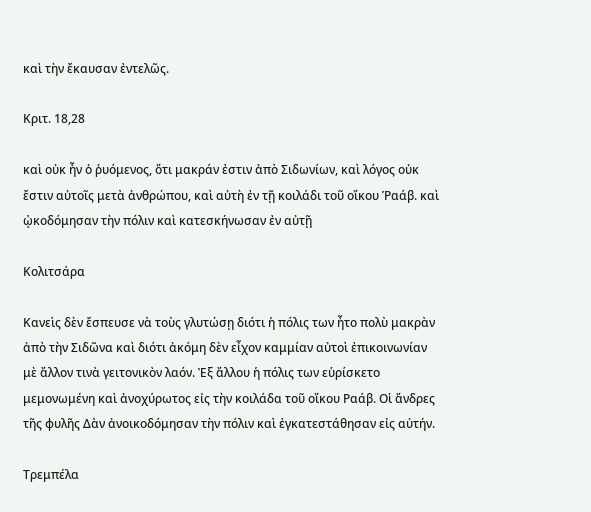καὶ τὴν ἔκαυσαν ἐντελῶς.

Κριτ. 18,28

καὶ οὐκ ἦν ὁ ῥυόμενος, ὅτι μακράν ἐστιν ἀπὸ Σιδωνίων, καὶ λόγος οὐκ ἔστιν αὐτοῖς μετὰ ἀνθρώπου, καὶ αὐτὴ ἐν τῇ κοιλάδι τοῦ οἴκου Ῥαάβ. καὶ ᾠκοδόμησαν τὴν πόλιν καὶ κατεσκήνωσαν ἐν αὐτῇ

Κολιτσάρα

Κανεὶς δὲν ἔσπευσε νὰ τοὺς γλυτώσῃ διότι ἡ πόλις των ἦτο πολὺ μακρὰν ἀπὸ τὴν Σιδῶνα καὶ διότι ἀκόμη δὲν εἶχον καμμίαν αὐτοὶ ἐπικοινωνίαν μὲ ἄλλον τινὰ γειτονικὸν λαόν. Ἐξ ἄλλου ἡ πόλις των εὑρίσκετο μεμονωμένη καὶ ἀνοχύρωτος εἰς τὴν κοιλάδα τοῦ οἴκου Ραάβ. Οἱ ἄνδρες τῆς φυλῆς Δὰν ἀνοικοδόμησαν τὴν πόλιν καὶ ἐγκατεστάθησαν εἰς αὐτήν.

Τρεμπέλα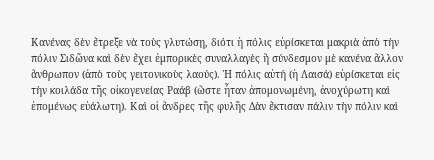Κανένας δὲν ἔτρεξε νὰ τοὺς γλυτώσῃ, διότι ἡ πόλις εὑρίσκεται μακριὰ ἀπὸ τὴν πόλιν Σιδῶνα καὶ δὲν ἔχει ἐμπορικὲς συναλλαγὲς ἢ σύνδεσμον μὲ κανένα ἄλλον ἄνθρωπον (ἀπὸ τοὺς γειτονικοὺς λαούς). Ἡ πόλις αὐτή (ἡ Λαισά) εὑρίσκεται εἰς τὴν κοιλάδα τῆς οἰκογενείας Ραάβ (ὥστε ἦταν ἀπομονωμένη, ἀνοχύρωτη καὶ ἑπομένως εὐάλωτη). Καὶ οἱ ἄνδρες τῆς φυλῆς Δὰν ἔκτισαν πάλιν τὴν πόλιν καὶ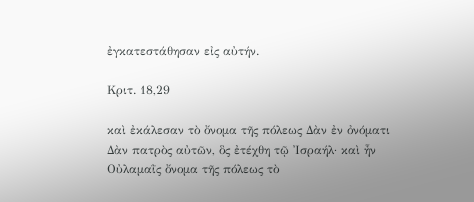ἐγκατεστάθησαν εἰς αὐτήν.

Κριτ. 18,29

καὶ ἐκάλεσαν τὸ ὄνομα τῆς πόλεως Δὰν ἐν ὀνόματι Δὰν πατρὸς αὐτῶν, ὃς ἐτέχθη τῷ Ἰσραήλ· καὶ ἦν Οὐλαμαῒς ὄνομα τῆς πόλεως τὸ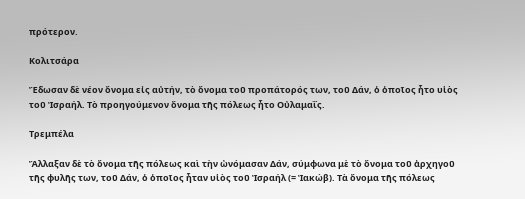πρότερον.

Κολιτσάρα

Ἔδωσαν δὲ νέον ὄνομα εἰς αὐτήν, τὸ ὄνομα τοῦ προπάτορός των, τοῦ Δάν, ὁ ὁποῖος ἦτο υἱὸς τοῦ Ἰσραήλ. Τὸ προηγούμενον ὄνομα τῆς πόλεως ἦτο Οὐλαμαΐς.

Τρεμπέλα

Ἄλλαξαν δὲ τὸ ὄνομα τῆς πόλεως καὶ τὴν ὠνόμασαν Δάν, σύμφωνα μὲ τὸ ὄνομα τοῦ ἀρχηγοῦ τῆς φυλῆς των, τοῦ Δάν, ὁ ὁποῖος ἦταν υἱὸς τοῦ Ἰσραήλ (= Ἰακώβ). Τὰ ὄνομα τῆς πόλεως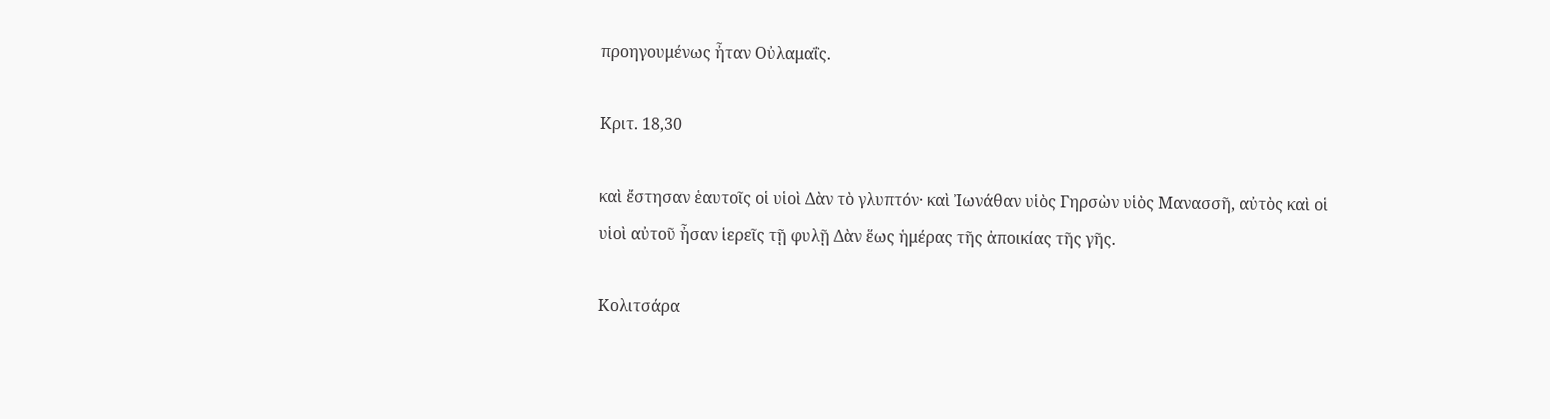προηγουμένως ἦταν Οὐλαμαΐς.

Κριτ. 18,30

καὶ ἔστησαν ἑαυτοῖς οἱ υἱοὶ Δὰν τὸ γλυπτόν· καὶ Ἰωνάθαν υἱὸς Γηρσὼν υἱὸς Μανασσῆ, αὐτὸς καὶ οἱ υἱοὶ αὐτοῦ ἦσαν ἱερεῖς τῇ φυλῇ Δὰν ἕως ἡμέρας τῆς ἀποικίας τῆς γῆς.

Κολιτσάρα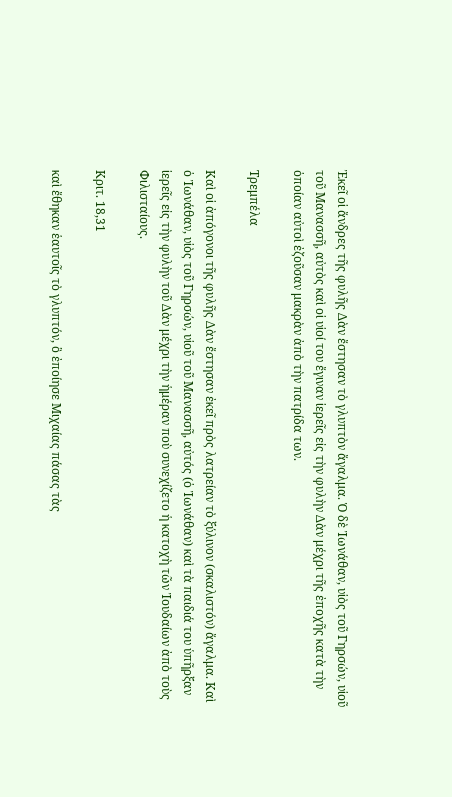Ἐκεῖ οἱ ἄνδρες τῆς φυλῆς Δὰν ἔστησαν τὸ γλυπτὸν ἄγαλμα. Ὁ δὲ Ἰωνάθαν, υἱὸς τοῦ Γηρσών, υἱοῦ τοῦ Μανασσῆ, αὐτὸς καὶ οἱ υἱοί του ἔγιναν ἱερεῖς εἰς τὴν φυλὴν Δὰν μέχρι τῆς ἐποχῆς κατὰ τὴν ὁποίαν αὐτοὶ ἐζοῦσαν μακρὰν ἀπὸ τὴν πατρίδα των.

Τρεμπέλα

Καὶ οἱ ἀπόγονοι τῆς φυλῆς Δὰν ἔστησαν ἐκεῖ πρὸς λατρείαν τὸ ξύλινον (σκαλιστόν) ἄγαλμα. Καὶ ὁ Ἰωνάθαν, υἱὸς τοῦ Γηρσών, υἱοῦ τοῦ Μανασσῆ, αὐτός (ὁ Ἰωνάθαν) καὶ τὰ παιδιά του ὑπῆρξαν ἱερεῖς εἰς τὴν φυλὴν τοῦ Δὰν μέχρι τὴν ἡμέραν ποὺ συνεχίζετο ἡ κατοχὴ τῶν Ἰουδαίων ἀπὸ τοὺς Φιλισταίους.

Κριτ. 18,31

καὶ ἔθηκαν ἑαυτοῖς τὸ γλυπτόν, ὃ ἐποίησε Μιχαίας πάσας τὰς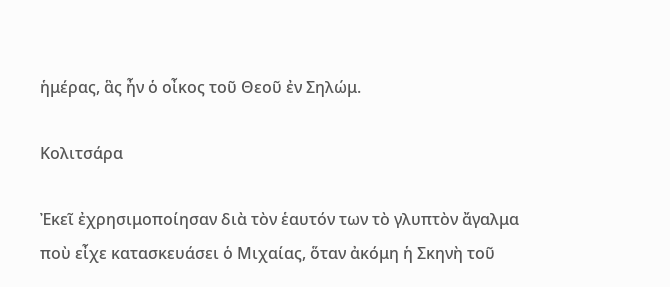ἡμέρας, ἃς ἦν ὁ οἶκος τοῦ Θεοῦ ἐν Σηλώμ.

Κολιτσάρα

Ἐκεῖ ἐχρησιμοποίησαν διὰ τὸν ἑαυτόν των τὸ γλυπτὸν ἄγαλμα ποὺ εἶχε κατασκευάσει ὁ Μιχαίας, ὅταν ἀκόμη ἡ Σκηνὴ τοῦ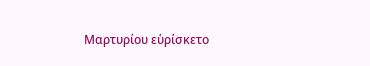Μαρτυρίου εὑρίσκετο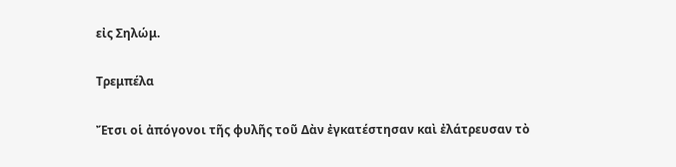εἰς Σηλώμ.

Τρεμπέλα

Ἔτσι οἱ ἀπόγονοι τῆς φυλῆς τοῦ Δὰν ἐγκατέστησαν καὶ ἐλάτρευσαν τὸ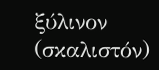ξύλινον (σκαλιστόν)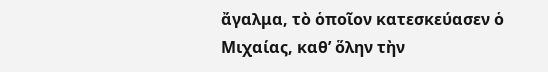ἄγαλμα, τὸ ὁποῖον κατεσκεύασεν ὁ Μιχαίας, καθ’ ὅλην τὴν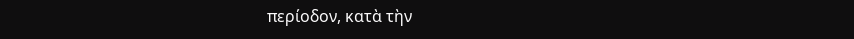περίοδον, κατὰ τὴν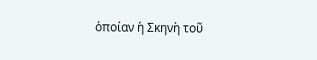ὁποίαν ἡ Σκηνὴ τοῦ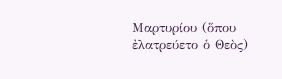Μαρτυρίου (ὅπου ἐλατρεύετο ὁ Θεὸς)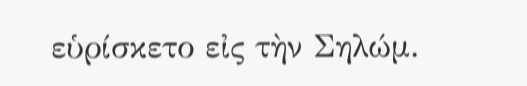εὑρίσκετο εἰς τὴν Σηλώμ.